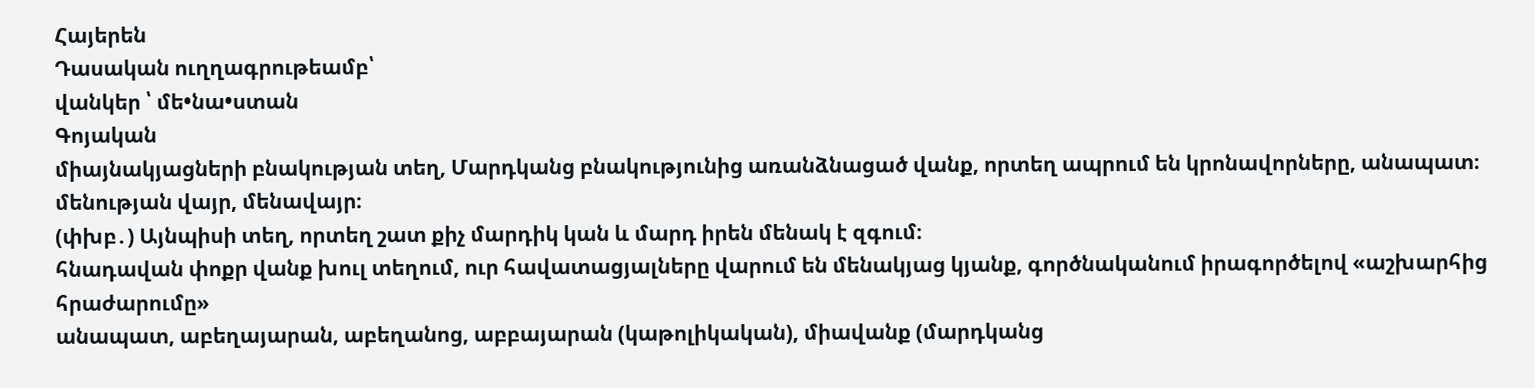Հայերեն
Դասական ուղղագրութեամբ՝
վանկեր ՝ մե•նա•ստան
Գոյական
միայնակյացների բնակության տեղ, Մարդկանց բնակությունից առանձնացած վանք, որտեղ ապրում են կրոնավորները, անապատ։
մենության վայր, մենավայր։
(փխբ․) Այնպիսի տեղ, որտեղ շատ քիչ մարդիկ կան և մարդ իրեն մենակ է զգում։
հնադավան փոքր վանք խուլ տեղում, ուր հավատացյալները վարում են մենակյաց կյանք, գործնականում իրագործելով «աշխարհից հրաժարումը»
անապատ, աբեղայարան, աբեղանոց, աբբայարան (կաթոլիկական), միավանք (մարդկանց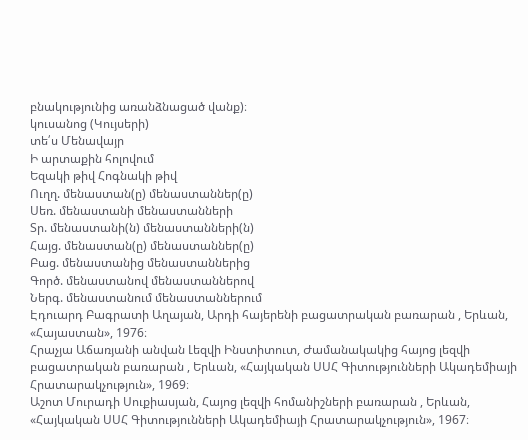բնակությունից առանձնացած վանք)։
կուսանոց (Կույսերի)
տե՛ս Մենավայր
Ի արտաքին հոլովում
Եզակի թիվ Հոգնակի թիվ
Ուղղ. մենաստան(ը) մենաստաններ(ը)
Սեռ. մենաստանի մենաստանների
Տր. մենաստանի(ն) մենաստանների(ն)
Հայց. մենաստան(ը) մենաստաններ(ը)
Բաց. մենաստանից մենաստաններից
Գործ. մենաստանով մենաստաններով
Ներգ. մենաստանում մենաստաններում
Էդուարդ Բագրատի Աղայան, Արդի հայերենի բացատրական բառարան , Երևան, «Հայաստան», 1976։
Հրաչյա Աճառյանի անվան Լեզվի Ինստիտուտ, Ժամանակակից հայոց լեզվի բացատրական բառարան , Երևան, «Հայկական ՍՍՀ Գիտությունների Ակադեմիայի Հրատարակչություն», 1969։
Աշոտ Մուրադի Սուքիասյան, Հայոց լեզվի հոմանիշների բառարան , Երևան, «Հայկական ՍՍՀ Գիտությունների Ակադեմիայի Հրատարակչություն», 1967։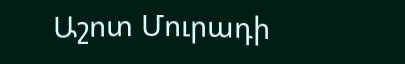Աշոտ Մուրադի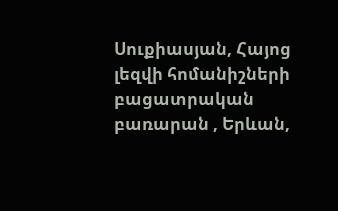Սուքիասյան, Հայոց լեզվի հոմանիշների բացատրական բառարան , Երևան,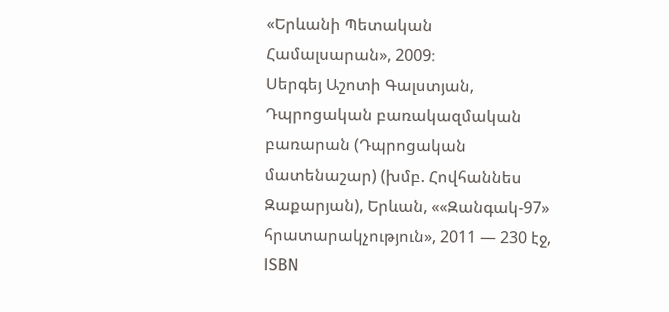«Երևանի Պետական Համալսարան», 2009։
Սերգեյ Աշոտի Գալստյան, Դպրոցական բառակազմական բառարան (Դպրոցական մատենաշար) (խմբ. Հովհաննես Զաքարյան), Երևան, ««Զանգակ-97» հրատարակչություն», 2011 — 230 էջ, ISBN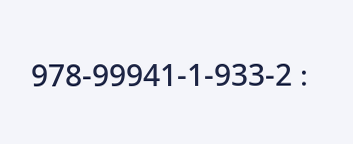978-99941-1-933-2 ։